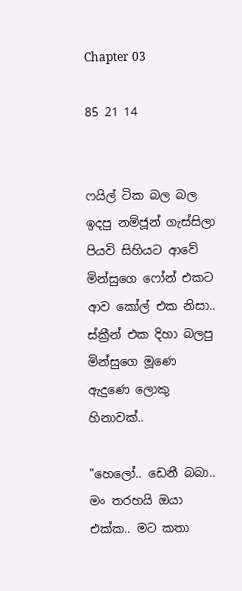Chapter 03

85 21 14


ෆයිල් ටික බල බල ඉදපු නම්ජූන් ගැස්සිලා පියවි සිහියට ආවේ මින්සුගෙ ෆෝන් එකට ආව කෝල් එක නිසා.. ස්ක්‍රීන් එක දිහා බලපු මින්සුගෙ මූණෙ ඇදුණෙ ලොකු හිනාවක්..

"හෙලෝ.. ඩෙනී බබා.. මං තරහයි ඔයා එක්ක.. මට කතා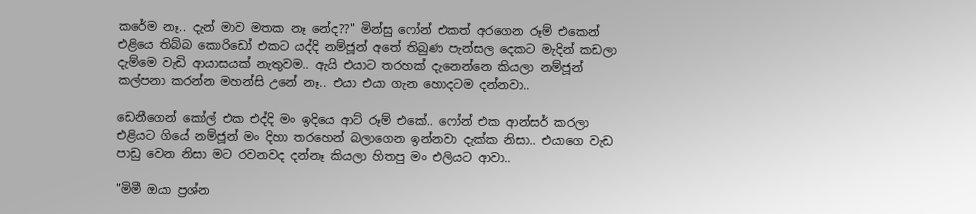කරේම නෑ.. දැන් මාව මතක නෑ නේද??" මින්සු ෆෝන් එකත් අරගෙන රූම් එකෙන් එළියෙ තිබ්බ කොරිඩෝ එකට යද්දි නම්ජූන් අතේ තිබුණ පැන්සල දෙකට මැදින් කඩලා දැම්මෙ වැඩි ආයාසයක් නැතුවම.. ඇයි එයාට තරහක් දැනෙන්නෙ කියලා නම්ජූන් කල්පනා කරන්න මහන්සි උනේ නෑ.. එයා එයා ගැන හොදටම දන්නවා..

ඩෙනීගෙන් කෝල් එක එද්දි මං ඉදියෙ ආට් රූම් එකේ.. ෆෝන් එක ආන්සර් කරලා එළියට ගියේ නම්ජූන් මං දිහා තරහෙන් බලාගෙන ඉන්නවා දැක්ක නිසා.. එයාගෙ වැඩ පාඩු වෙන නිසා මට රවනවද දන්නෑ කියලා හිතපු මං එලියට ආවා..

"මිමී ඔයා ප්‍රශ්න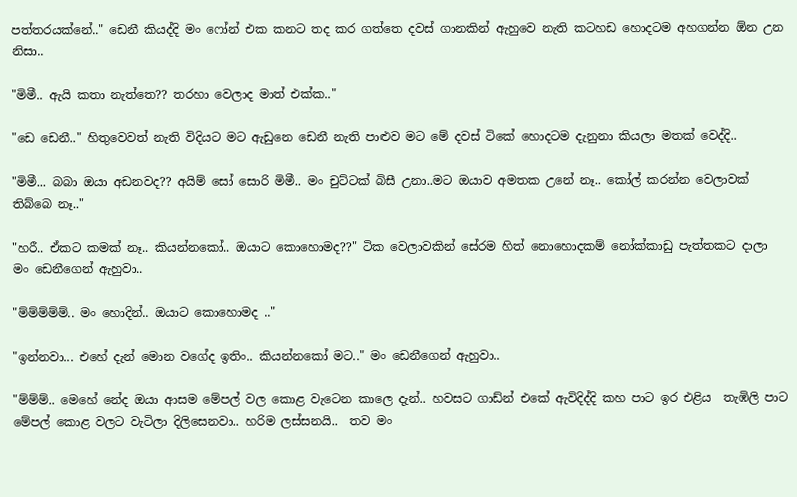පත්තරයක්නේ.." ඩෙනී කියද්දි මං ෆෝන් එක කනට තද කර ගත්තෙ දවස් ගානකින් ඇහුවෙ නැති කටහඩ හොදටම අහගන්න ඕන උන නිසා..

"මිමී.. ඇයි කතා නැත්තෙ?? තරහා වෙලාද මාත් එක්ක.."

"ඩෙ ඩෙනී.." හිතුවෙවත් නැති විදියට මට ඇඩුනෙ ඩෙනී නැති පාළුව මට මේ දවස් ටිකේ හොදටම දැනුනා කියලා මතක් වෙද්දි..

"මිමී... බබා ඔයා අඩනවද?? අයිම් සෝ සොරි මිමී.. මං චුට්ටක් බිසී උනා..මට ඔයාව අමතක උනේ නෑ.. කෝල් කරන්න වෙලාවක් තිබ්බෙ නෑ.."

"හරී.. ඒකට කමක් නෑ.. කියන්නකෝ.. ඔයාට කොහොමද??" ටික වෙලාවකින් සේරම හිත් නොහොදකම් නෝක්කාඩු පැත්තකට දාලා මං ඩෙනීගෙන් ඇහුවා..

"ම්ම්ම්ම්ම්.. මං හොදින්.. ඔයාට කොහොමද .."

"ඉන්නවා... එහේ දැන් මොන වගේද ඉතිං.. කියන්නකෝ මට.." මං ඩෙනීගෙන් ඇහුවා..

"ම්ම්ම්.. මෙහේ නේද ඔයා ආසම මේපල් වල කොළ වැටෙන කාලෙ දැන්.. හවසට ගාඩ්න් එකේ ඇවිදිද්දි කහ පාට ඉර එළිය  තැඹිලි පාට මේපල් කොළ වලට වැටිලා දිලිසෙනවා.. හරිම ලස්සනයි..  තව මං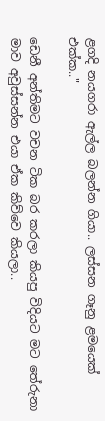ළගදි නයගරා ඇල්ල බලන්න ගියා.. ලස්සන ගෑනු ළමයෙක් එක්ක.."

ඩෙනී අන්තිමට වචන ටික බර කරලා කියපු විදියට මට තේරුනා මාව අවුස්සන්න එයා ඒක කිව්වෙ කියලා..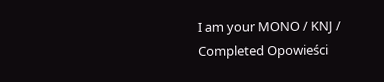I am your MONO / KNJ / Completed Opowieści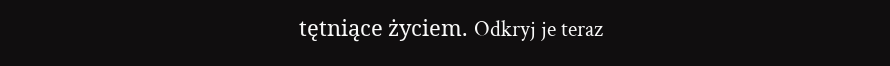tętniące życiem. Odkryj je teraz